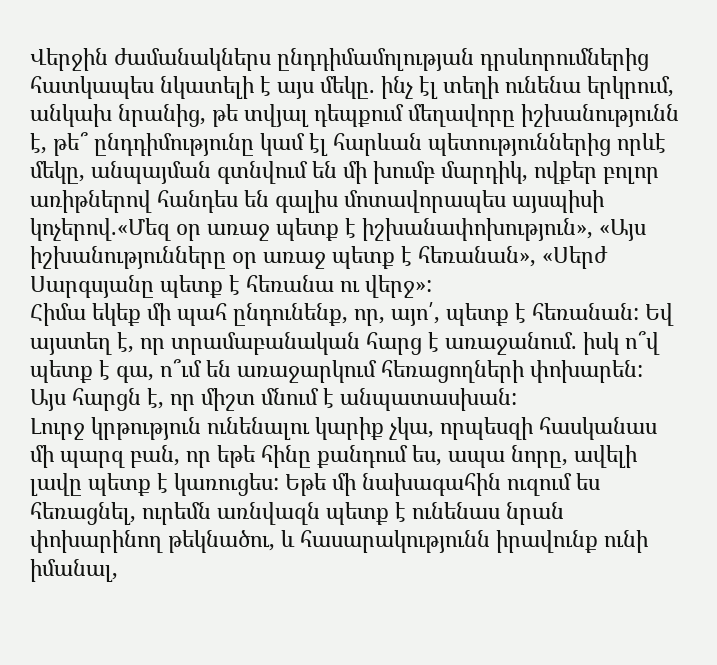Վերջին ժամանակներս ընդդիմամոլության դրսևորումներից հատկապես նկատելի է այս մեկը. ինչ էլ տեղի ունենա երկրում, անկախ նրանից, թե տվյալ դեպքում մեղավորը իշխանությունն է, թե՞ ընդդիմությունը կամ էլ հարևան պետություններից որևէ մեկը, անպայման գտնվում են մի խումբ մարդիկ, ովքեր բոլոր առիթներով հանդես են գալիս մոտավորապես այսպիսի կոչերով.«Մեզ օր առաջ պետք է իշխանափոխություն», «Այս իշխանությունները օր առաջ պետք է հեռանան», «Սերժ Սարգսյանը պետք է հեռանա ու վերջ»:
Հիմա եկեք մի պահ ընդունենք, որ, այո՛, պետք է հեռանան: Եվ այստեղ է, որ տրամաբանական հարց է առաջանում. իսկ ո՞վ պետք է գա, ո՞ւմ են առաջարկում հեռացողների փոխարեն: Այս հարցն է, որ միշտ մնում է անպատասխան:
Լուրջ կրթություն ունենալու կարիք չկա, որպեսզի հասկանաս մի պարզ բան, որ եթե հինը քանդում ես, ապա նորը, ավելի լավը պետք է կառուցես: Եթե մի նախագահին ուզում ես հեռացնել, ուրեմն առնվազն պետք է ունենաս նրան փոխարինող թեկնածու, և հասարակությունն իրավունք ունի իմանալ,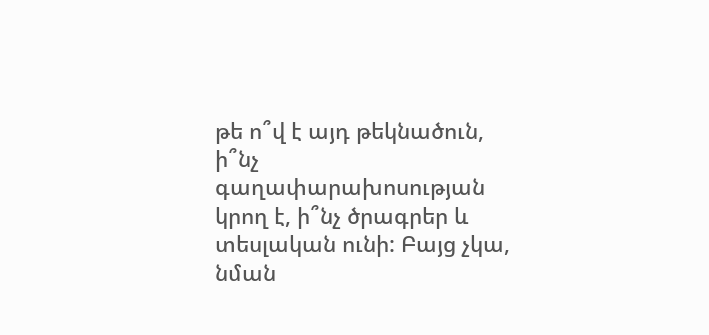թե ո՞վ է այդ թեկնածուն, ի՞նչ գաղափարախոսության կրող է, ի՞նչ ծրագրեր և տեսլական ունի: Բայց չկա, նման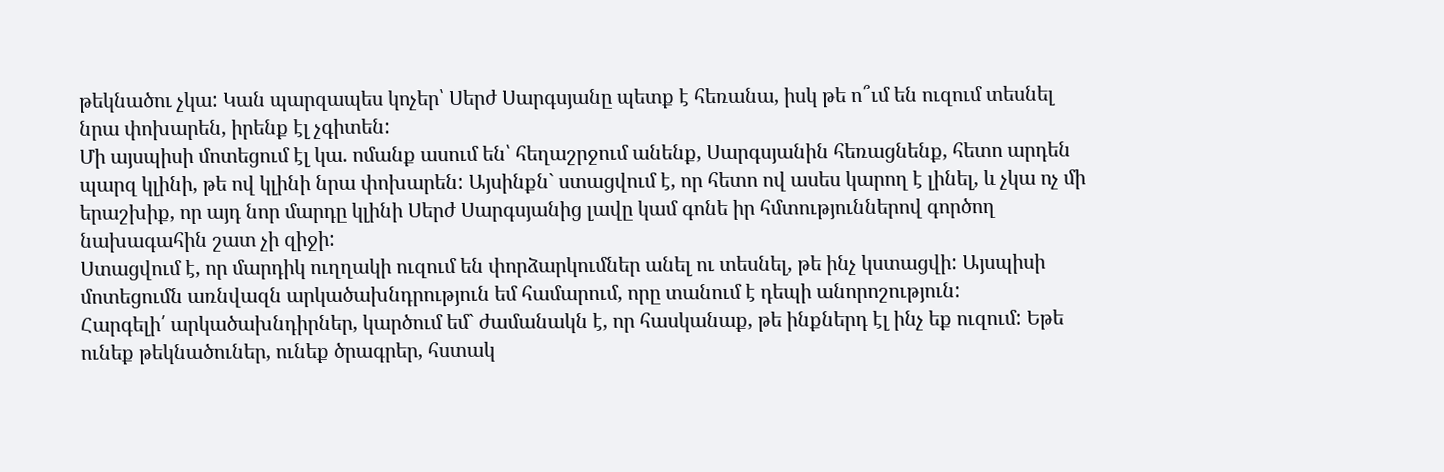թեկնածու չկա: Կան պարզապես կոչեր՝ Սերժ Սարգսյանը պետք է հեռանա, իսկ թե ո՞ւմ են ուզում տեսնել նրա փոխարեն, իրենք էլ չգիտեն:
Մի այսպիսի մոտեցում էլ կա. ոմանք ասում են՝ հեղաշրջում անենք, Սարգսյանին հեռացնենք, հետո արդեն պարզ կլինի, թե ով կլինի նրա փոխարեն: Այսինքն` ստացվում է, որ հետո ով ասես կարող է լինել, և չկա ոչ մի երաշխիք, որ այդ նոր մարդը կլինի Սերժ Սարգսյանից լավը կամ գոնե իր հմտություններով գործող նախագահին շատ չի զիջի:
Ստացվում է, որ մարդիկ ուղղակի ուզում են փորձարկումներ անել ու տեսնել, թե ինչ կստացվի: Այսպիսի մոտեցումն առնվազն արկածախնդրություն եմ համարում, որը տանում է դեպի անորոշություն:
Հարգելի՛ արկածախնդիրներ, կարծում եմ` ժամանակն է, որ հասկանաք, թե ինքներդ էլ ինչ եք ուզում: Եթե ունեք թեկնածուներ, ունեք ծրագրեր, հստակ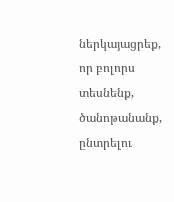ներկայացրեք, որ բոլորս տեսնենք, ծանոթանանք, ընտրելու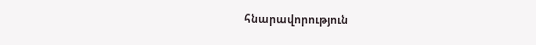հնարավորություն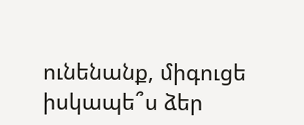ունենանք, միգուցե իսկապե՞ս ձեր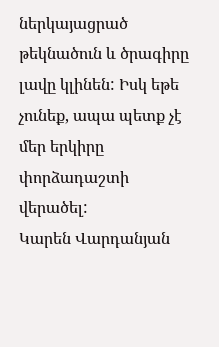ներկայացրած թեկնածուն և ծրագիրը լավը կլինեն: Իսկ եթե չունեք, ապա պետք չէ մեր երկիրը փորձադաշտի վերածել:
Կարեն Վարդանյան